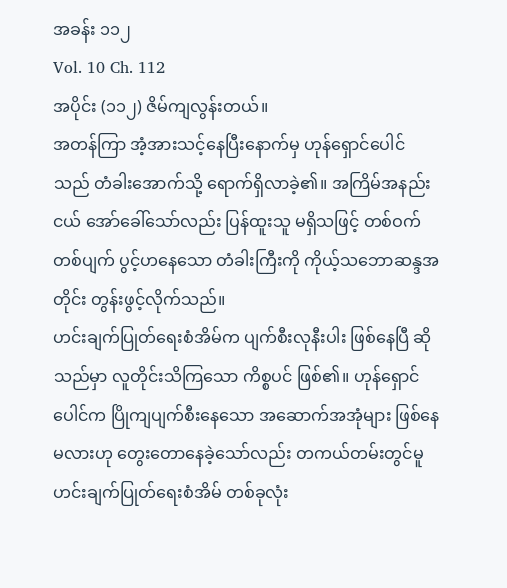အခန်း ၁၁၂
Vol. 10 Ch. 112
အပိုင်း (၁၁၂) ဇိမ်ကျလွန်းတယ်။
အတန်ကြာ အံ့အားသင့်နေပြီးနောက်မှ ဟုန်ရှောင်ပေါင်သည် တံခါးအောက်သို့ ရောက်ရှိလာခဲ့၏။ အကြိမ်အနည်းငယ် အော်ခေါ်သော်လည်း ပြန်ထူးသူ မရှိသဖြင့် တစ်ဝက်တစ်ပျက် ပွင့်ဟနေသော တံခါးကြီးကို ကိုယ့်သဘောဆန္ဒအတိုင်း တွန်းဖွင့်လိုက်သည်။
ဟင်းချက်ပြုတ်ရေးစံအိမ်က ပျက်စီးလုနီးပါး ဖြစ်နေပြီ ဆိုသည်မှာ လူတိုင်းသိကြသော ကိစ္စပင် ဖြစ်၏။ ဟုန်ရှောင်ပေါင်က ပြိုကျပျက်စီးနေသော အဆောက်အအုံများ ဖြစ်နေမလားဟု တွေးတောနေခဲ့သော်လည်း တကယ်တမ်းတွင်မူ ဟင်းချက်ပြုတ်ရေးစံအိမ် တစ်ခုလုံး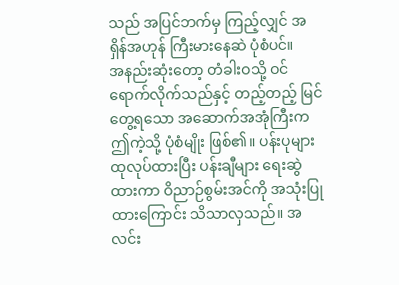သည် အပြင်ဘက်မှ ကြည့်လျှင် အရှိန်အဟုန် ကြီးမားနေဆဲ ပုံစံပင်။
အနည်းဆုံးတော့ တံခါးဝသို့ ဝင်ရောက်လိုက်သည်နှင့် တည့်တည့် မြင်တွေ့ရသော အဆောက်အအုံကြီးက ဤကဲ့သို့ ပုံစံမျိုး ဖြစ်၏။ ပန်းပုများ ထုလုပ်ထားပြီး ပန်းချီများ ရေးဆွဲထားကာ ဝိညာဉ်စွမ်းအင်ကို အသုံးပြုထားကြောင်း သိသာလှသည်။ အလင်း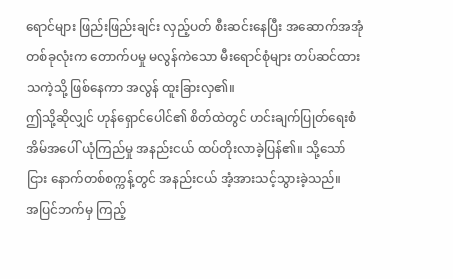ရောင်များ ဖြည်းဖြည်းချင်း လှည့်ပတ် စီးဆင်းနေပြီး အဆောက်အအုံ တစ်ခုလုံးက တောက်ပမှု မလွန်ကဲသော မီးရောင်စုံများ တပ်ဆင်ထားသကဲ့သို့ ဖြစ်နေကာ အလွန် ထူးခြားလှ၏။
ဤသို့ဆိုလျှင် ဟုန်ရှောင်ပေါင်၏ စိတ်ထဲတွင် ဟင်းချက်ပြုတ်ရေးစံအိမ်အပေါ် ယုံကြည်မှု အနည်းငယ် ထပ်တိုးလာခဲ့ပြန်၏။ သို့သော်ငြား နောက်တစ်စက္ကန့်တွင် အနည်းငယ် အံ့အားသင့်သွားခဲ့သည်။
အပြင်ဘက်မှ ကြည့်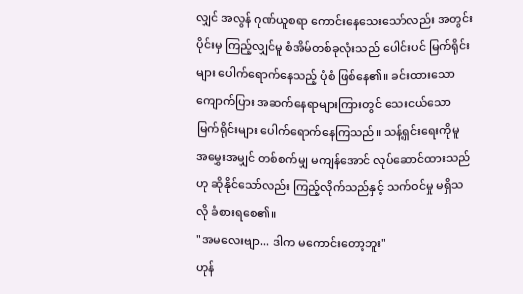လျှင် အလွန် ဂုဏ်ယူစရာ ကောင်းနေသေးသော်လည်း အတွင်းပိုင်းမှ ကြည့်လျှင်မူ စံအိမ်တစ်ခုလုံးသည် ပေါင်းပင် မြက်ရိုင်းများ ပေါက်ရောက်နေသည့် ပုံစံ ဖြစ်နေ၏။ ခင်းထားသော ကျောက်ပြား အဆက်နေရာများကြားတွင် သေးငယ်သော မြက်ရိုင်းများ ပေါက်ရောက်နေကြသည်။ သန့်ရှင်းရေးကိုမူ အမွှေးအမျှင် တစ်စက်မျှ မကျန်အောင် လုပ်ဆောင်ထားသည်ဟု ဆိုနိုင်သော်လည်း ကြည့်လိုက်သည်နှင့် သက်ဝင်မှု မရှိသလို ခံစားရစေ၏။
"အမလေးဗျာ... ဒါက မကောင်းတော့ဘူး"
ဟုန်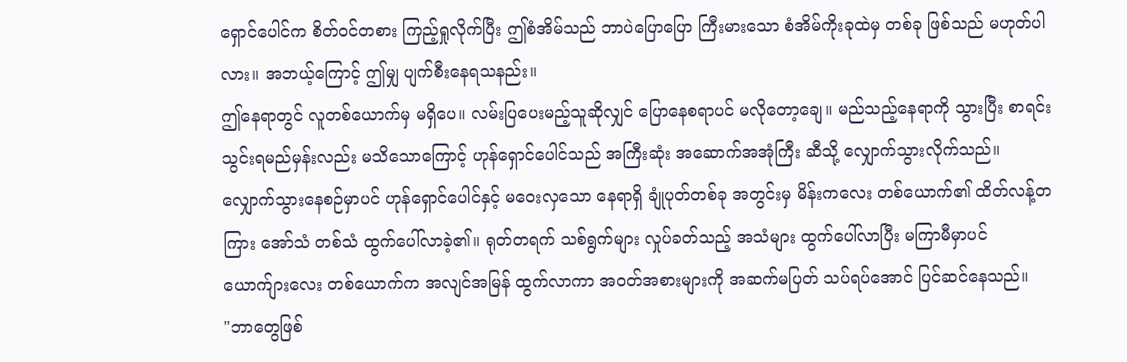ရှောင်ပေါင်က စိတ်ဝင်တစား ကြည့်ရှုလိုက်ပြီး ဤစံအိမ်သည် ဘာပဲပြောပြော ကြီးမားသော စံအိမ်ကိုးခုထဲမှ တစ်ခု ဖြစ်သည် မဟုတ်ပါလား။ အဘယ့်ကြောင့် ဤမျှ ပျက်စီးနေရသနည်း။
ဤနေရာတွင် လူတစ်ယောက်မှ မရှိပေ။ လမ်းပြပေးမည့်သူဆိုလျှင် ပြောနေစရာပင် မလိုတော့ချေ။ မည်သည့်နေရာကို သွားပြီး စာရင်းသွင်းရမည်မှန်းလည်း မသိသောကြောင့် ဟုန်ရှောင်ပေါင်သည် အကြီးဆုံး အဆောက်အအုံကြီး ဆီသို့ လျှောက်သွားလိုက်သည်။
လျှောက်သွားနေစဉ်မှာပင် ဟုန်ရှောင်ပေါင်နှင့် မဝေးလှသော နေရာရှိ ချုံပုတ်တစ်ခု အတွင်းမှ မိန်းကလေး တစ်ယောက်၏ ထိတ်လန့်တကြား အော်သံ တစ်သံ ထွက်ပေါ်လာခဲ့၏။ ရုတ်တရက် သစ်ရွက်များ လှုပ်ခတ်သည့် အသံများ ထွက်ပေါ်လာပြီး မကြာမီမှာပင် ယောက်ျားလေး တစ်ယောက်က အလျင်အမြန် ထွက်လာကာ အဝတ်အစားများကို အဆက်မပြတ် သပ်ရပ်အောင် ပြင်ဆင်နေသည်။
"ဘာတွေဖြစ်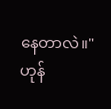နေတာလဲ။"
ဟုန်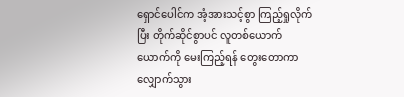ရှောင်ပေါင်က အံ့အားသင့်စွာ ကြည့်ရှုလိုက်ပြီး တိုက်ဆိုင်စွာပင် လူတစ်ယောက်ယောက်ကို မေးကြည့်ရန် တွေးတောကာ လျှောက်သွား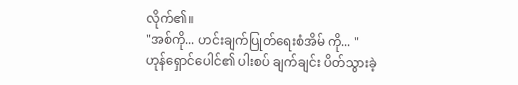လိုက်၏။
"အစ်ကို... ဟင်းချက်ပြုတ်ရေးစံအိမ် ကို... "
ဟုန်ရှောင်ပေါင်၏ ပါးစပ် ချက်ချင်း ပိတ်သွားခဲ့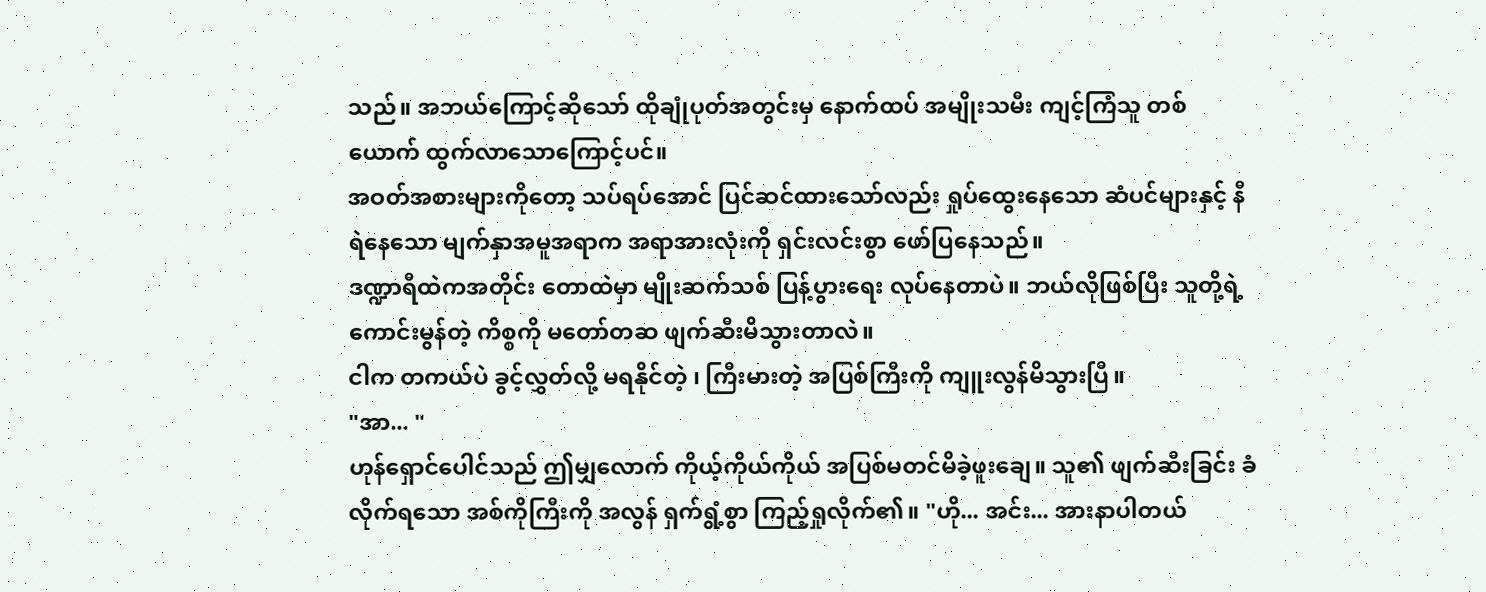သည်။ အဘယ်ကြောင့်ဆိုသော် ထိုချုံပုတ်အတွင်းမှ နောက်ထပ် အမျိုးသမီး ကျင့်ကြံသူ တစ်ယောက် ထွက်လာသောကြောင့်ပင်။
အဝတ်အစားများကိုတော့ သပ်ရပ်အောင် ပြင်ဆင်ထားသော်လည်း ရှုပ်ထွေးနေသော ဆံပင်များနှင့် နီရဲနေသော မျက်နှာအမူအရာက အရာအားလုံးကို ရှင်းလင်းစွာ ဖော်ပြနေသည်။
ဒဏ္ဍာရီထဲကအတိုင်း တောထဲမှာ မျိုးဆက်သစ် ပြန့်ပွားရေး လုပ်နေတာပဲ။ ဘယ်လိုဖြစ်ပြီး သူတို့ရဲ့ကောင်းမွန်တဲ့ ကိစ္စကို မတော်တဆ ဖျက်ဆီးမိသွားတာလဲ။
ငါက တကယ်ပဲ ခွင့်လွှတ်လို့ မရနိုင်တဲ့ ၊ ကြီးမားတဲ့ အပြစ်ကြီးကို ကျူးလွန်မိသွားပြီ။
"အာ... "
ဟုန်ရှောင်ပေါင်သည် ဤမျှလောက် ကိုယ့်ကိုယ်ကိုယ် အပြစ်မတင်မိခဲ့ဖူးချေ။ သူ၏ ဖျက်ဆီးခြင်း ခံလိုက်ရသော အစ်ကိုကြီးကို အလွန် ရှက်ရွံ့စွာ ကြည့်ရှုလိုက်၏။ "ဟို... အင်း... အားနာပါတယ်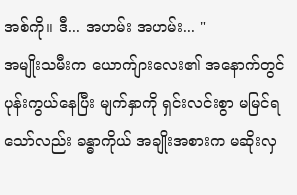အစ်ကို။ ဒီ... အဟမ်း အဟမ်း... "
အမျိုးသမီးက ယောက်ျားလေး၏ အနောက်တွင် ပုန်းကွယ်နေပြီး မျက်နှာကို ရှင်းလင်းစွာ မမြင်ရသော်လည်း ခန္ဓာကိုယ် အချိုးအစားက မဆိုးလှ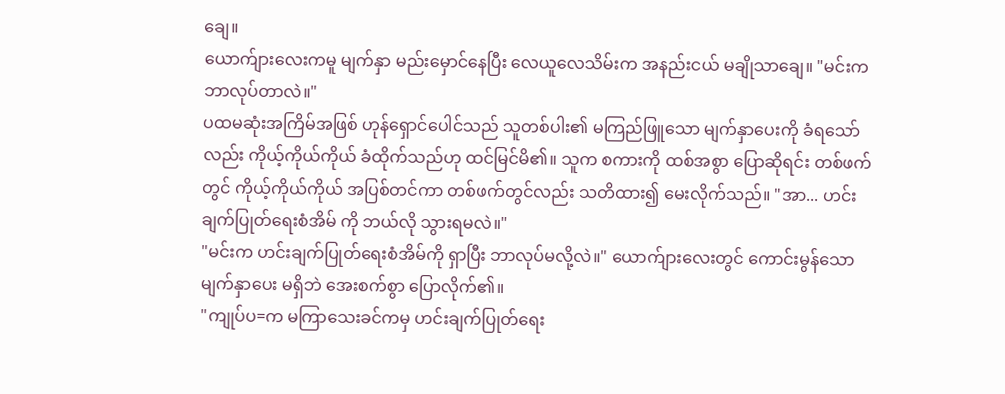ချေ။
ယောက်ျားလေးကမူ မျက်နှာ မည်းမှောင်နေပြီး လေယူလေသိမ်းက အနည်းငယ် မချိုသာချေ။ "မင်းက ဘာလုပ်တာလဲ။"
ပထမဆုံးအကြိမ်အဖြစ် ဟုန်ရှောင်ပေါင်သည် သူတစ်ပါး၏ မကြည်ဖြူသော မျက်နှာပေးကို ခံရသော်လည်း ကိုယ့်ကိုယ်ကိုယ် ခံထိုက်သည်ဟု ထင်မြင်မိ၏။ သူက စကားကို ထစ်အစွာ ပြောဆိုရင်း တစ်ဖက်တွင် ကိုယ့်ကိုယ်ကိုယ် အပြစ်တင်ကာ တစ်ဖက်တွင်လည်း သတိထား၍ မေးလိုက်သည်။ "အာ... ဟင်းချက်ပြုတ်ရေးစံအိမ် ကို ဘယ်လို သွားရမလဲ။"
"မင်းက ဟင်းချက်ပြုတ်ရေးစံအိမ်ကို ရှာပြီး ဘာလုပ်မလို့လဲ။" ယောက်ျားလေးတွင် ကောင်းမွန်သော မျက်နှာပေး မရှိဘဲ အေးစက်စွာ ပြောလိုက်၏။
"ကျုပ်ပ=က မကြာသေးခင်ကမှ ဟင်းချက်ပြုတ်ရေး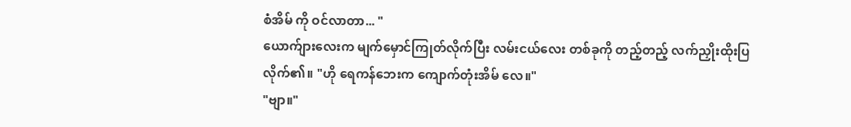စံအိမ် ကို ဝင်လာတာ... "
ယောက်ျားလေးက မျက်မှောင်ကြုတ်လိုက်ပြီး လမ်းငယ်လေး တစ်ခုကို တည့်တည့် လက်ညှိုးထိုးပြလိုက်၏။ "ဟို ရေကန်ဘေးက ကျောက်တုံးအိမ် လေ။"
"ဗျာ။"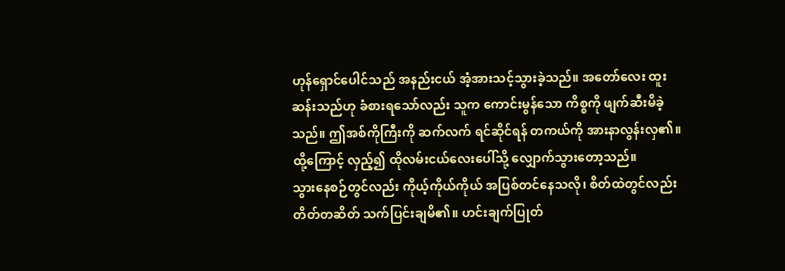ဟုန်ရှောင်ပေါင်သည် အနည်းငယ် အံ့အားသင့်သွားခဲ့သည်။ အတော်လေး ထူးဆန်းသည်ဟု ခံစားရသော်လည်း သူက ကောင်းမွန်သော ကိစ္စကို ဖျက်ဆီးမိခဲ့သည်။ ဤအစ်ကိုကြီးကို ဆက်လက် ရင်ဆိုင်ရန် တကယ်ကို အားနာလွန်းလှ၏။ ထို့ကြောင့် လှည့်၍ ထိုလမ်းငယ်လေးပေါ်သို့ လျှောက်သွားတော့သည်။
သွားနေစဉ်တွင်လည်း ကိုယ့်ကိုယ်ကိုယ် အပြစ်တင်နေသလို၊ စိတ်ထဲတွင်လည်း တိတ်တဆိတ် သက်ပြင်းချမိ၏။ ဟင်းချက်ပြုတ်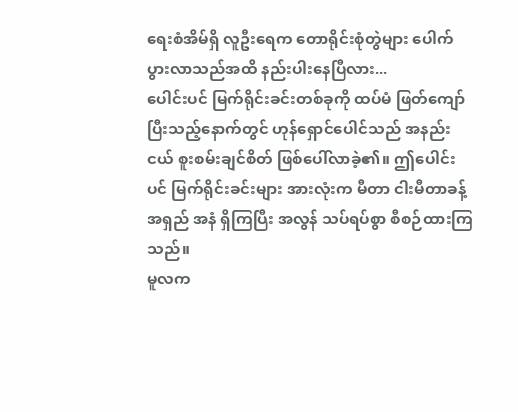ရေးစံအိမ်ရှိ လူဦးရေက တောရိုင်းစုံတွဲများ ပေါက်ပွားလာသည်အထိ နည်းပါးနေပြီလား...
ပေါင်းပင် မြက်ရိုင်းခင်းတစ်ခုကို ထပ်မံ ဖြတ်ကျော်ပြီးသည့်နောက်တွင် ဟုန်ရှောင်ပေါင်သည် အနည်းငယ် စူးစမ်းချင်စိတ် ဖြစ်ပေါ်လာခဲ့၏။ ဤပေါင်းပင် မြက်ရိုင်းခင်းများ အားလုံးက မီတာ ငါးမီတာခန့် အရှည် အနံ ရှိကြပြီး အလွန် သပ်ရပ်စွာ စီစဉ်ထားကြသည်။
မူလက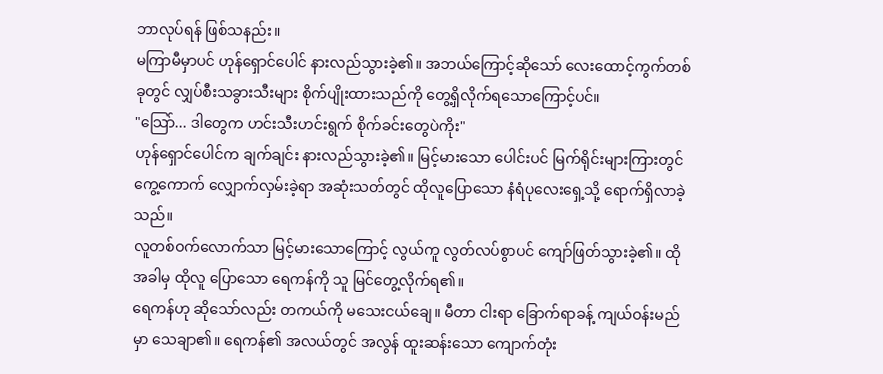ဘာလုပ်ရန် ဖြစ်သနည်း။
မကြာမီမှာပင် ဟုန်ရှောင်ပေါင် နားလည်သွားခဲ့၏။ အဘယ်ကြောင့်ဆိုသော် လေးထောင့်ကွက်တစ်ခုတွင် လျှပ်စီးသခွားသီးများ စိုက်ပျိုးထားသည်ကို တွေ့ရှိလိုက်ရသောကြောင့်ပင်။
"သြော်... ဒါတွေက ဟင်းသီးဟင်းရွက် စိုက်ခင်းတွေပဲကိုး"
ဟုန်ရှောင်ပေါင်က ချက်ချင်း နားလည်သွားခဲ့၏။ မြင့်မားသော ပေါင်းပင် မြက်ရိုင်းများကြားတွင် ကွေ့ကောက် လျှောက်လှမ်းခဲ့ရာ အဆုံးသတ်တွင် ထိုလူပြောသော နံရံပုလေးရှေ့သို့ ရောက်ရှိလာခဲ့သည်။
လူတစ်ဝက်လောက်သာ မြင့်မားသောကြောင့် လွယ်ကူ လွတ်လပ်စွာပင် ကျော်ဖြတ်သွားခဲ့၏။ ထိုအခါမှ ထိုလူ ပြောသော ရေကန်ကို သူ မြင်တွေ့လိုက်ရ၏။
ရေကန်ဟု ဆိုသော်လည်း တကယ်ကို မသေးငယ်ချေ။ မီတာ ငါးရာ ခြောက်ရာခန့် ကျယ်ဝန်းမည်မှာ သေချာ၏။ ရေကန်၏ အလယ်တွင် အလွန် ထူးဆန်းသော ကျောက်တုံး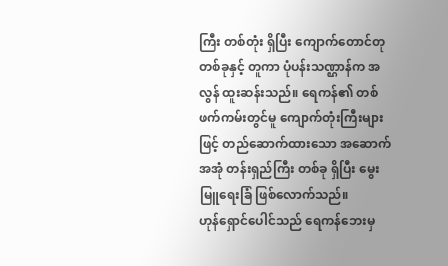ကြီး တစ်တုံး ရှိပြီး ကျောက်တောင်တု တစ်ခုနှင့် တူကာ ပုံပန်းသဏ္ဌာန်က အလွန် ထူးဆန်းသည်။ ရေကန်၏ တစ်ဖက်ကမ်းတွင်မူ ကျောက်တုံးကြီးများဖြင့် တည်ဆောက်ထားသော အဆောက်အအုံ တန်းရှည်ကြီး တစ်ခု ရှိပြီး မွေးမြူရေးခြံ ဖြစ်လောက်သည်။
ဟုန်ရှောင်ပေါင်သည် ရေကန်ဘေးမှ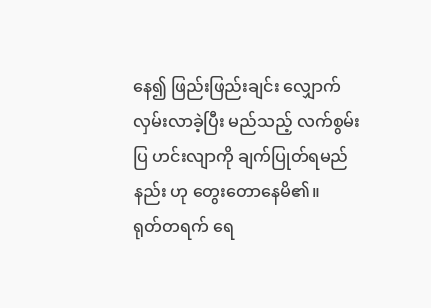နေ၍ ဖြည်းဖြည်းချင်း လျှောက်လှမ်းလာခဲ့ပြီး မည်သည့် လက်စွမ်းပြ ဟင်းလျာကို ချက်ပြုတ်ရမည်နည်း ဟု တွေးတောနေမိ၏။
ရုတ်တရက် ရေ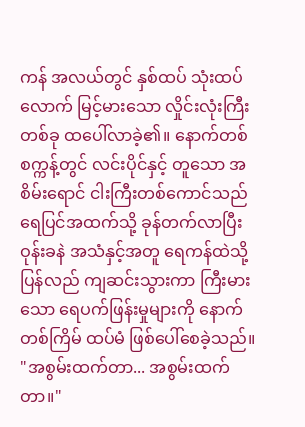ကန် အလယ်တွင် နှစ်ထပ် သုံးထပ်လောက် မြင့်မားသော လှိုင်းလုံးကြီး တစ်ခု ထပေါ်လာခဲ့၏။ နောက်တစ်စက္ကန့်တွင် လင်းပိုင်နှင့် တူသော အစိမ်းရောင် ငါးကြီးတစ်ကောင်သည် ရေပြင်အထက်သို့ ခုန်တက်လာပြီး ဝုန်းခနဲ အသံနှင့်အတူ ရေကန်ထဲသို့ ပြန်လည် ကျဆင်းသွားကာ ကြီးမားသော ရေပက်ဖြန်းမှုများကို နောက်တစ်ကြိမ် ထပ်မံ ဖြစ်ပေါ်စေခဲ့သည်။
"အစွမ်းထက်တာ... အစွမ်းထက်တာ။"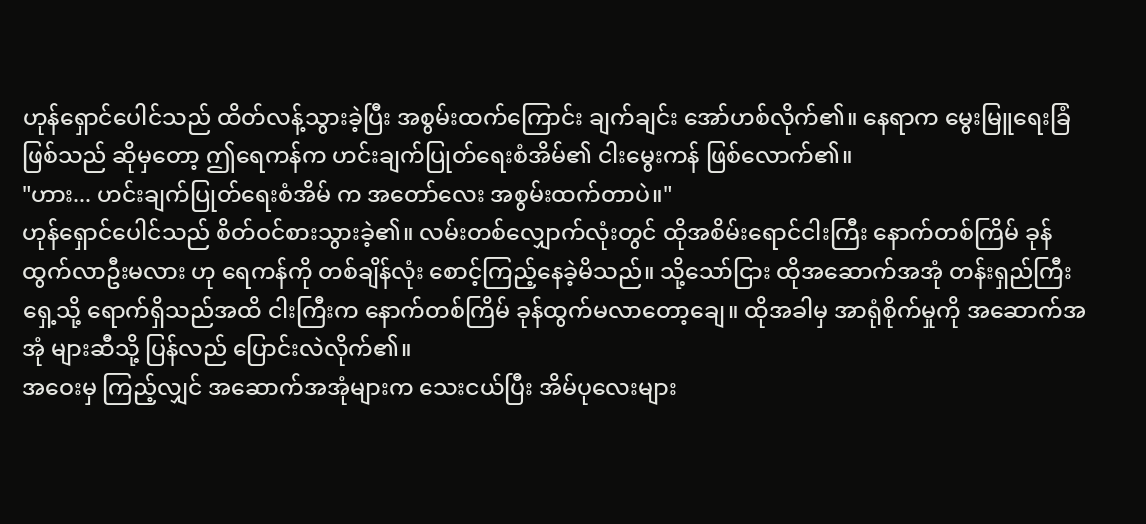ဟုန်ရှောင်ပေါင်သည် ထိတ်လန့်သွားခဲ့ပြီး အစွမ်းထက်ကြောင်း ချက်ချင်း အော်ဟစ်လိုက်၏။ နေရာက မွေးမြူရေးခြံ ဖြစ်သည် ဆိုမှတော့ ဤရေကန်က ဟင်းချက်ပြုတ်ရေးစံအိမ်၏ ငါးမွေးကန် ဖြစ်လောက်၏။
"ဟား... ဟင်းချက်ပြုတ်ရေးစံအိမ် က အတော်လေး အစွမ်းထက်တာပဲ။"
ဟုန်ရှောင်ပေါင်သည် စိတ်ဝင်စားသွားခဲ့၏။ လမ်းတစ်လျှောက်လုံးတွင် ထိုအစိမ်းရောင်ငါးကြီး နောက်တစ်ကြိမ် ခုန်ထွက်လာဦးမလား ဟု ရေကန်ကို တစ်ချိန်လုံး စောင့်ကြည့်နေခဲ့မိသည်။ သို့သော်ငြား ထိုအဆောက်အအုံ တန်းရှည်ကြီး ရှေ့သို့ ရောက်ရှိသည်အထိ ငါးကြီးက နောက်တစ်ကြိမ် ခုန်ထွက်မလာတော့ချေ။ ထိုအခါမှ အာရုံစိုက်မှုကို အဆောက်အအုံ များဆီသို့ ပြန်လည် ပြောင်းလဲလိုက်၏။
အဝေးမှ ကြည့်လျှင် အဆောက်အအုံများက သေးငယ်ပြီး အိမ်ပုလေးများ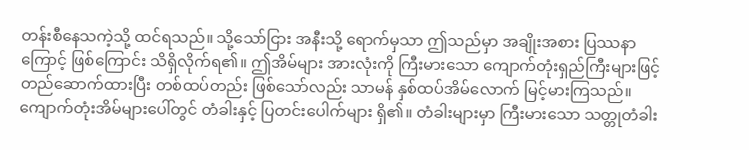တန်းစီနေသကဲ့သို့ ထင်ရသည်။ သို့သော်ငြား အနီးသို့ ရောက်မှသာ ဤသည်မှာ အချိုးအစား ပြဿနာကြောင့် ဖြစ်ကြောင်း သိရှိလိုက်ရ၏။ ဤအိမ်များ အားလုံးကို ကြီးမားသော ကျောက်တုံးရှည်ကြီးများဖြင့် တည်ဆောက်ထားပြီး တစ်ထပ်တည်း ဖြစ်သော်လည်း သာမန် နှစ်ထပ်အိမ်လောက် မြင့်မားကြသည်။
ကျောက်တုံးအိမ်များပေါ်တွင် တံခါးနှင့် ပြတင်းပေါက်များ ရှိ၏။ တံခါးများမှာ ကြီးမားသော သတ္တုတံခါး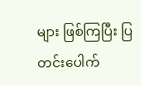များ ဖြစ်ကြပြီး ပြတင်းပေါက်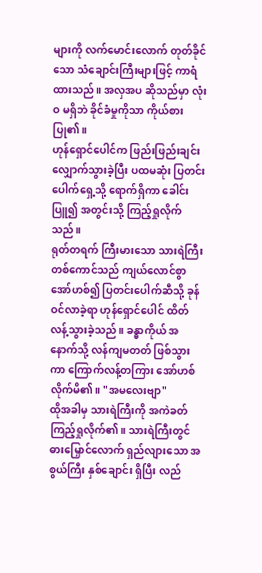များကို လက်မောင်းလောက် တုတ်ခိုင်သော သံချောင်းကြီးများဖြင့် ကာရံထားသည်။ အလှအပ ဆိုသည်မှာ လုံးဝ မရှိဘဲ ခိုင်ခံမှုကိုသာ ကိုယ်စားပြု၏။
ဟုန်ရှောင်ပေါင်က ဖြည်းဖြည်းချင်း လျှောက်သွားခဲ့ပြီး ပထမဆုံး ပြတင်းပေါက်ရှေ့သို့ ရောက်ရှိကာ ခေါင်းပြူ၍ အတွင်းသို့ ကြည့်ရှုလိုက်သည်။
ရုတ်တရက် ကြီးမားသော သားရဲကြီး တစ်ကောင်သည် ကျယ်လောင်စွာ အော်ဟစ်၍ ပြတင်းပေါက်ဆီသို့ ခုန်ဝင်လာခဲ့ရာ ဟုန်ရှောင်ပေါင် ထိတ်လန့်သွားခဲ့သည်။ ခန္ဓာကိုယ် အနောက်သို့ လန်ကျမတတ် ဖြစ်သွားကာ ကြောက်လန့်တကြား အော်ဟစ်လိုက်မိ၏။ "အမလေးဗျာ"
ထိုအခါမှ သားရဲကြီးကို အကဲခတ် ကြည့်ရှုလိုက်၏။ သားရဲကြီးတွင် ဓားမြှောင်လောက် ရှည်လျားသော အစွယ်ကြီး နှစ်ချောင်း ရှိပြီး လည်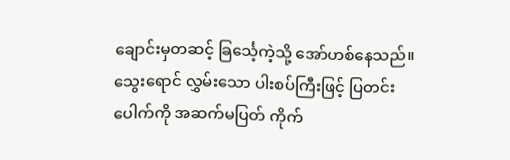ချောင်းမှတဆင့် ခြင်္သေ့ကဲ့သို့ အော်ဟစ်နေသည်။ သွေးရောင် လွှမ်းသော ပါးစပ်ကြီးဖြင့် ပြတင်းပေါက်ကို အဆက်မပြတ် ကိုက်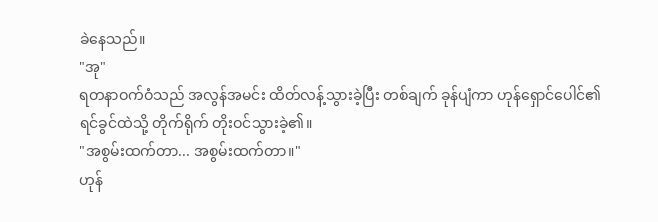ခဲနေသည်။
"အု"
ရတနာဝက်ဝံသည် အလွန်အမင်း ထိတ်လန့်သွားခဲ့ပြီး တစ်ချက် ခုန်ပျံကာ ဟုန်ရှောင်ပေါင်၏ ရင်ခွင်ထဲသို့ တိုက်ရိုက် တိုးဝင်သွားခဲ့၏။
"အစွမ်းထက်တာ... အစွမ်းထက်တာ။"
ဟုန်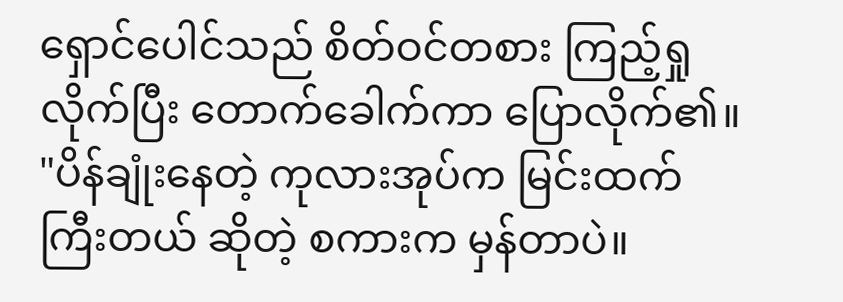ရှောင်ပေါင်သည် စိတ်ဝင်တစား ကြည့်ရှုလိုက်ပြီး တောက်ခေါက်ကာ ပြောလိုက်၏။ "ပိန်ချုံးနေတဲ့ ကုလားအုပ်က မြင်းထက် ကြီးတယ် ဆိုတဲ့ စကားက မှန်တာပဲ။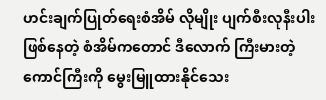ဟင်းချက်ပြုတ်ရေးစံအိမ် လိုမျိုး ပျက်စီးလုနီးပါး ဖြစ်နေတဲ့ စံအိမ်ကတောင် ဒီလောက် ကြီးမားတဲ့ကောင်ကြီးကို မွေးမြူထားနိုင်သေး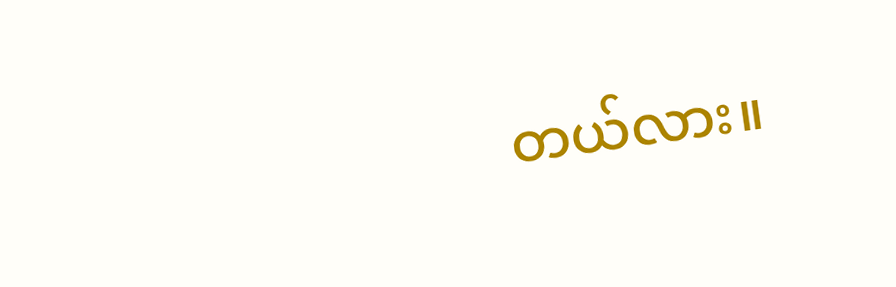တယ်လား။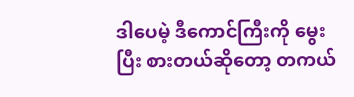ဒါပေမဲ့ ဒီကောင်ကြီးကို မွေးပြီး စားတယ်ဆိုတော့ တကယ်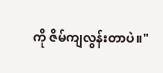ကို ဇိမ်ကျလွန်းတာပဲ။"